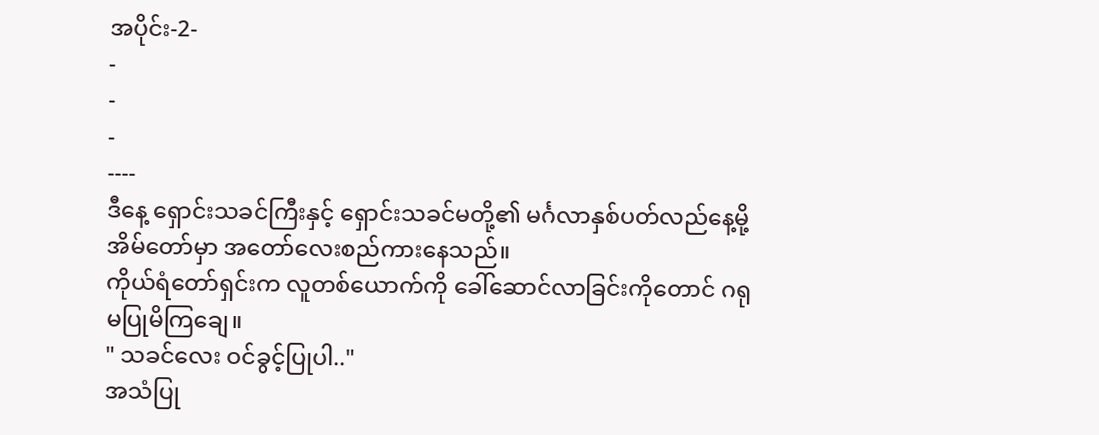အပိုင်း-2-
-
-
-
----
ဒီနေ့ ရှောင်းသခင်ကြီးနှင့် ရှောင်းသခင်မတို့၏ မင်္ဂလာနှစ်ပတ်လည်နေ့မို့ အိမ်တော်မှာ အတော်လေးစည်ကားနေသည်။
ကိုယ်ရံတော်ရှင်းက လူတစ်ယောက်ကို ခေါ်ဆောင်လာခြင်းကိုတောင် ဂရုမပြုမိကြချေ။
" သခင်လေး ဝင်ခွင့်ပြုပါ.."
အသံပြု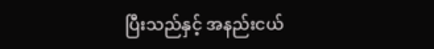ပြီးသည်နှင့် အနည်းငယ်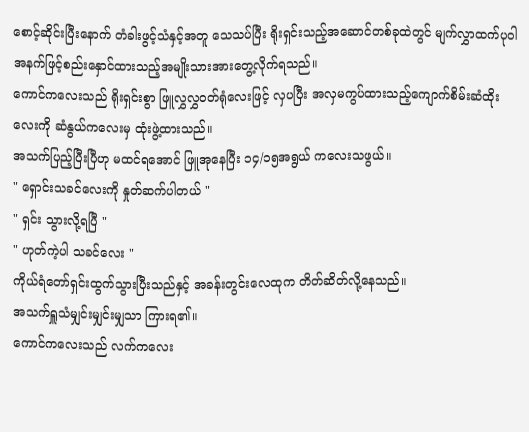စောင့်ဆိုင်းပြီးနောက် တံခါးဖွင့်သံနှင့်အတူ သေသပ်ပြီး ရိုးရှင်းသည့်အဆောင်တစ်ခုထဲတွင် မျက်လွှာထက်ပုဝါအနက်ဖြင့်စည်းနှောင်ထားသည့်အမျိုးသားအားတွေ့လိုက်ရသည်။
ကောင်ကလေးသည် ရိုးရှင်းစွာ ဖြူလွှလွှဝတ်ရုံလေးဖြင့် လှပပြီး အလှမကွပ်ထားသည့်ကျောက်စိမ်းဆံထိုးလေးကို ဆံနွယ်ကလေးမှ ထုံးဖွဲ့ထားသည်။
အသက်ပြည့်ပြီးပြီဟု မထင်ရအောင် ဖြူအုနေပြီး ၁၄/၁၅အရွယ် ကလေးသဖွယ်။
" ရှောင်းသခင်လေးကို နှုတ်ဆက်ပါတယ် "
" ရှင်း သွားလို့ရပြီ "
" ဟုတ်ကဲ့ပါ သခင်လေး "
ကိုယ်ရံတော်ရှင်းထွက်သွားပြီးသည်နှင့် အခန်းတွင်းလေထုက တိတ်ဆိတ်လို့နေသည်။
အသက်ရှူသံမျှင်းမျှင်းမျှသာ ကြားရ၏။
ကောင်ကလေးသည် လက်ကလေး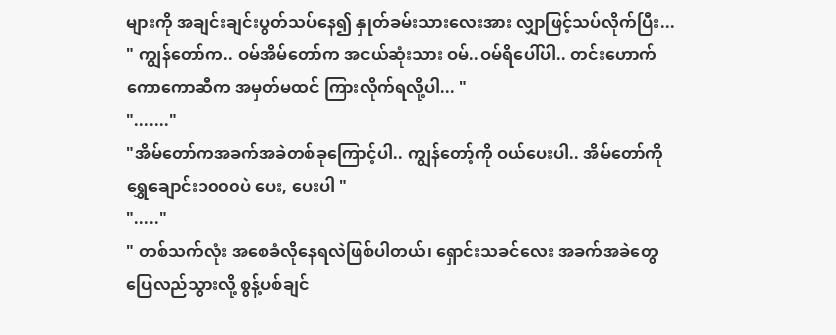များကို အချင်းချင်းပွတ်သပ်နေ၍ နှုတ်ခမ်းသားလေးအား လျှာဖြင့်သပ်လိုက်ပြီး...
" ကျွန်တော်က.. ဝမ်အိမ်တော်က အငယ်ဆုံးသား ဝမ်..ဝမ်ရိပေါ်ပါ.. တင်းဟောက်ကောကောဆီက အမှတ်မထင် ကြားလိုက်ရလို့ပါ... "
"......."
"အိမ်တော်ကအခက်အခဲတစ်ခုကြောင့်ပါ.. ကျွန်တော့်ကို ဝယ်ပေးပါ.. အိမ်တော်ကို ရွှေချောင်း၁၀၀၀ပဲ ပေး, ပေးပါ "
"....."
" တစ်သက်လုံး အစေခံလိုနေရလဲဖြစ်ပါတယ်၊ ရှောင်းသခင်လေး အခက်အခဲတွေ ပြေလည်သွားလို့ စွန့်ပစ်ချင်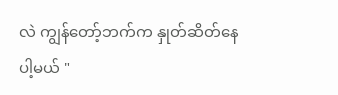လဲ ကျွန်တော့်ဘက်က နှုတ်ဆိတ်နေပါ့မယ် "